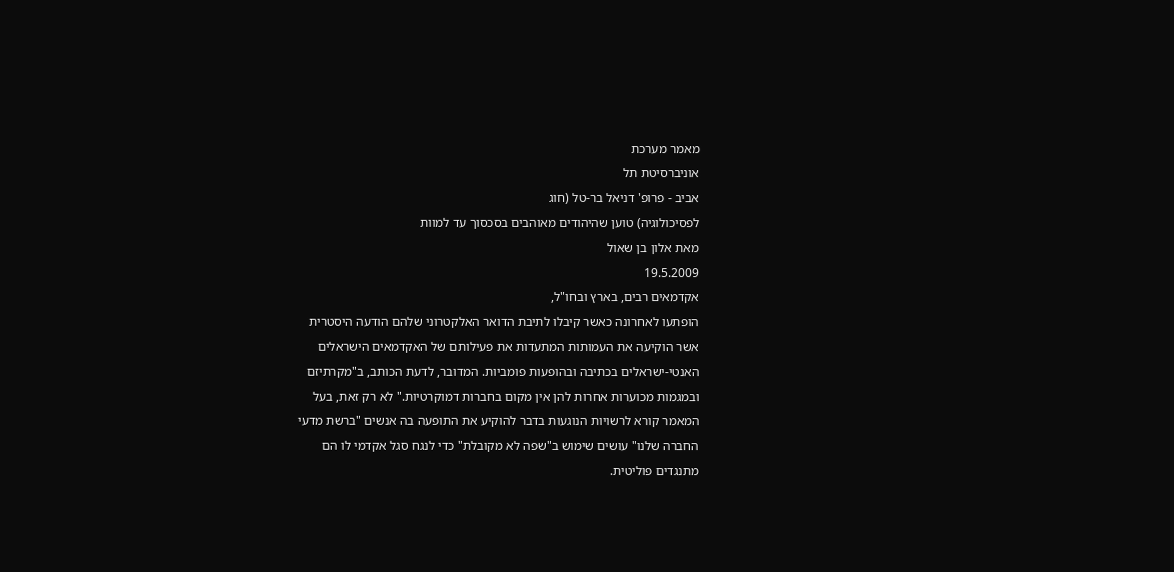מאמר מערכת
אוניברסיטת תל
אביב - פרופ' דניאל בר-טל (חוג
לפסיכולוגיה) טוען שהיהודים מאוהבים בסכסוך עד למוות
מאת אלון בן שאול
19.5.2009
אקדמאים רבים, בארץ ובחו"ל,
הופתעו לאחרונה כאשר קיבלו לתיבת הדואר האלקטרוני שלהם הודעה היסטרית
אשר הוקיעה את העמותות המתעדות את פעילותם של האקדמאים הישראלים
האנטי-ישראלים בכתיבה ובהופעות פומביות. המדובר, לדעת הכותב, ב"מקרתיזם
ובמגמות מכוערות אחרות להן אין מקום בחברות דמוקרטיות." לא רק זאת, בעל
המאמר קורא לרשויות הנוגעות בדבר להוקיע את התופעה בה אנשים "ברשת מדעי
החברה שלנו" עושים שימוש ב"שפה לא מקובלת" כדי לנגח סגל אקדמי לו הם
מתנגדים פוליטית.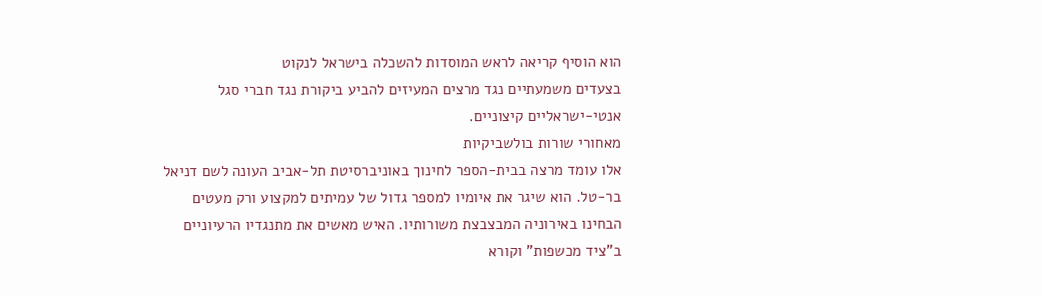הוא הוסיף קריאה לראש המוסדות להשכלה בישראל לנקוט
בצעדים משמעתיים נגד מרצים המעיזים להביע ביקורת נגד חברי סגל
אנטי-ישראליים קיצוניים.
מאחורי שורות בולשביקיות
אלו עומד מרצה בבית-הספר לחינוך באוניברסיטת תל-אביב העונה לשם דניאל
בר-טל. הוא שיגר את איומיו למספר גדול של עמיתים למקצוע ורק מעטים
הבחינו באירוניה המבצבצת משורותיו. האיש מאשים את מתנגדיו הרעיוניים
ב"ציד מכשפות" וקורא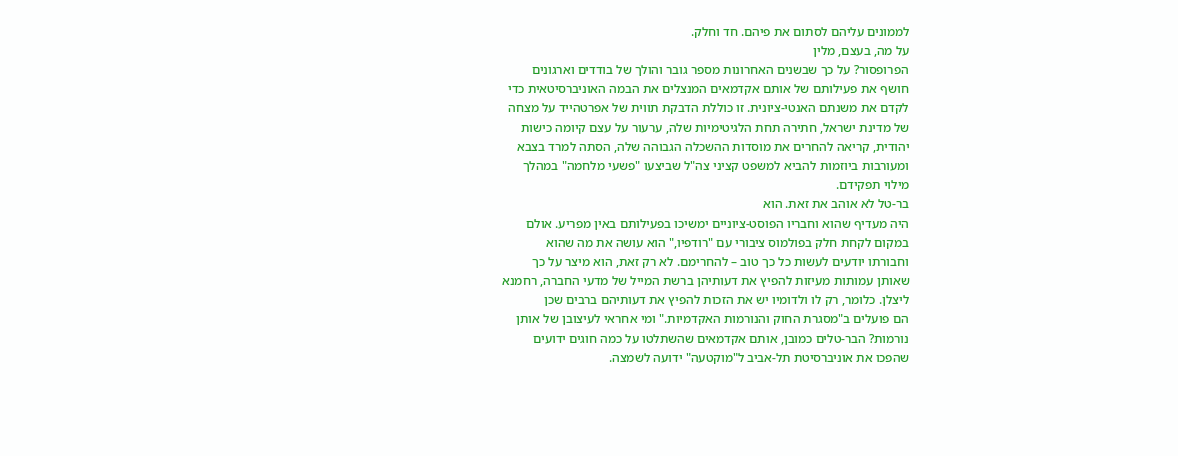לממונים עליהם לסתום את פיהם. חד וחלק.
על מה, בעצם, מלין
הפרופסור? על כך שבשנים האחרונות מספר גובר והולך של בודדים וארגונים
חושף את פעילותם של אותם אקדמאים המנצלים את הבמה האוניברסיטאית כדי
לקדם את משנתם האנטי-ציונית. זו כוללת הדבקת תווית של אפרטהייד על מצחה
של מדינת ישראל, חתירה תחת הלגיטימיות שלה, ערעור על עצם קיומה כישות
יהודית, קריאה להחרים את מוסדות ההשכלה הגבוהה שלה, הסתה למרד בצבא
ומעורבות ביוזמות להביא למשפט קציני צה"ל שביצעו "פשעי מלחמה" במהלך
מילוי תפקידם.
בר-טל לא אוהב את זאת. הוא
היה מעדיף שהוא וחבריו הפוסט-ציוניים ימשיכו בפעילותם באין מפריע. אולם
במקום לקחת חלק בפולמוס ציבורי עם "רודפיו," הוא עושה את מה שהוא
וחבורתו יודעים לעשות כל כך טוב – להחרימם. לא רק זאת, הוא מיצר על כך
שאותן עמותות מעיזות להפיץ את דעותיהן ברשת המייל של מדעי החברה, רחמנא
ליצלן. כלומר, רק לו ולדומיו יש את הזכות להפיץ את דעותיהם ברבים שכן
הם פועלים ב"מסגרת החוק והנורמות האקדמיות." ומי אחראי לעיצובן של אותן
נורמות? הבר-טלים כמובן, אותם אקדמאים שהשתלטו על כמה חוגים ידועים
שהפכו את אוניברסיטת תל-אביב ל"מוקטעה" ידועה לשמצה.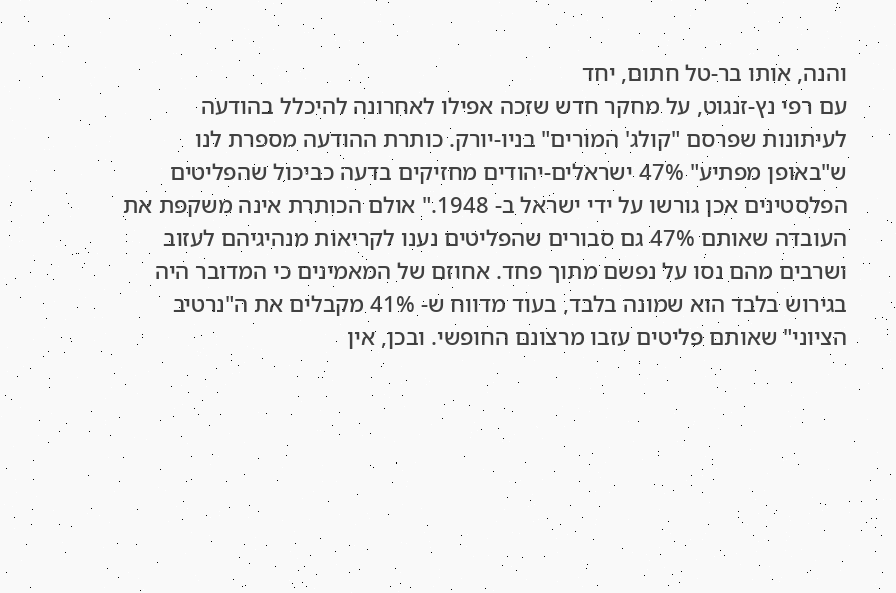והנה, אותו בר-טל חתום, יחד
עם רפי נץ-זנגוט, על מחקר חדש שזכה אפילו לאחרונה להיכלל בהודעה
לעיתונות שפרסם "קולג' המורים" בניו-יורק. כותרת ההודעה מספרת לנו
ש"באופן מפתיע" 47% ישראלים-יהודים מחזיקים בדעה כביכול שהפליטים
הפלסטינים אכן גורשו על ידי ישראל ב- 1948." אולם הכותרת אינה משקפת את
העובדה שאותם 47% גם סבורים שהפליטים נענו לקריאות מנהיגיהם לעזוב
ושרבים מהם נסו על נפשם מתוך פחד. אחוזם של המאמינים כי המדובר היה
בגירוש בלבד הוא שמונה בלבד, בעוד מדווח ש- 41% מקבלים את ה"נרטיב
הציוני" שאותם פליטים עזבו מרצונם החופשי. ובכן, אין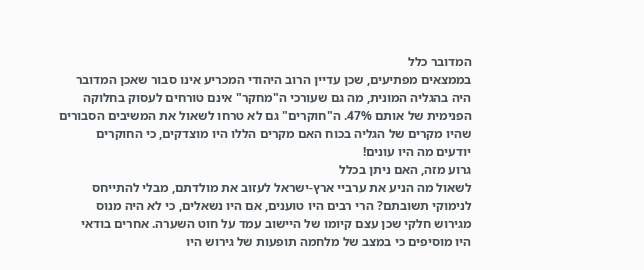המדובר כלל
בממצאים מפתיעים, שכן עדיין הרוב היהודי המכריע אינו סבור שאכן המדובר
היה בהגליה המונית, מה גם שעורכי ה"מחקר" אינם טורחים לעסוק בחלוקה
הפנימית של אותם 47%. ה"חוקרים" גם לא טרחו לשאול את המשיבים הסבורים
שהיו מקרים של הגליה בכוח האם מקרים הללו היו מוצדקים, כי החוקרים
יודעים מה היו עונים!
גרוע מזה, האם ניתן בכלל
לשאול מה הניע את ערביי ארץ-ישראל לעזוב את מולדתם, מבלי להתייחס
לנימוקי תשובתם? הרי רבים היו טוענים, אם היו נשאלים, כי לא היה מנוס
מגירוש חלקי שכן עצם קיומו של היישוב עמד על חוט השערה. אחרים בודאי
היו מוסיפים כי במצב של מלחמה תופעות של גירוש היו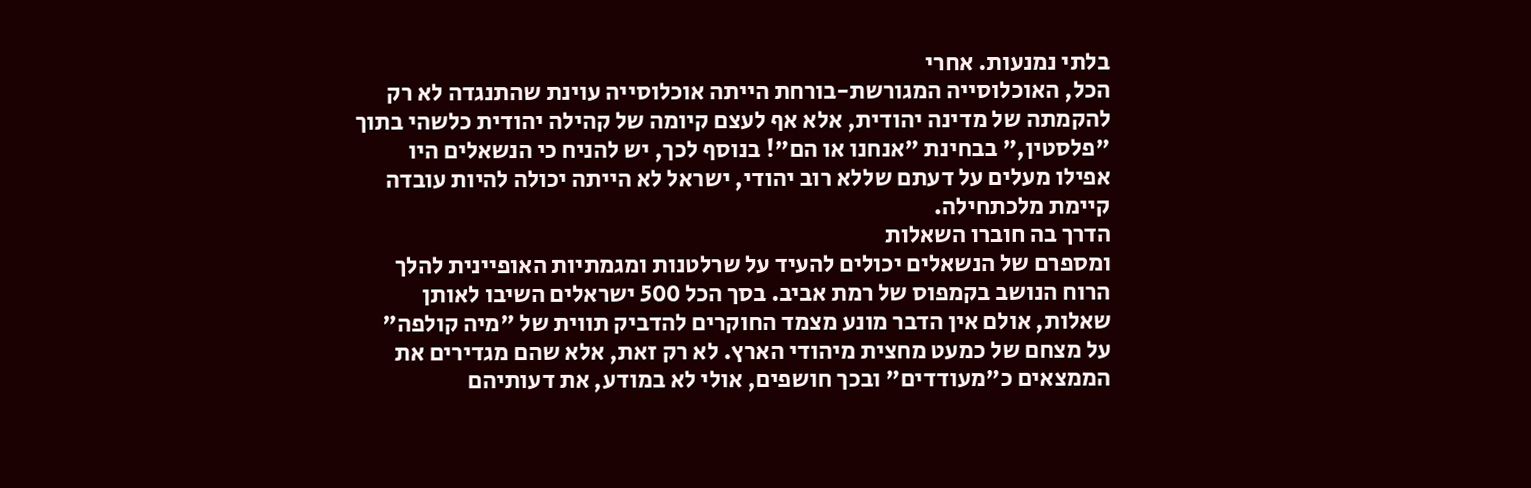בלתי נמנעות. אחרי
הכל, האוכלוסייה המגורשת-בורחת הייתה אוכלוסייה עוינת שהתנגדה לא רק
להקמתה של מדינה יהודית, אלא אף לעצם קיומה של קהילה יהודית כלשהי בתוך
"פלסטין," בבחינת "אנחנו או הם"! בנוסף לכך, יש להניח כי הנשאלים היו
אפילו מעלים על דעתם שללא רוב יהודי, ישראל לא הייתה יכולה להיות עובדה
קיימת מלכתחילה.
הדרך בה חוברו השאלות
ומספרם של הנשאלים יכולים להעיד על שרלטנות ומגמתיות האופיינית להלך
הרוח הנושב בקמפוס של רמת אביב. בסך הכל 500 ישראלים השיבו לאותן
שאלות, אולם אין הדבר מונע מצמד החוקרים להדביק תווית של "מיה קולפה"
על מצחם של כמעט מחצית מיהודי הארץ. לא רק זאת, אלא שהם מגדירים את
הממצאים כ"מעודדים" ובכך חושפים, אולי לא במודע, את דעותיהם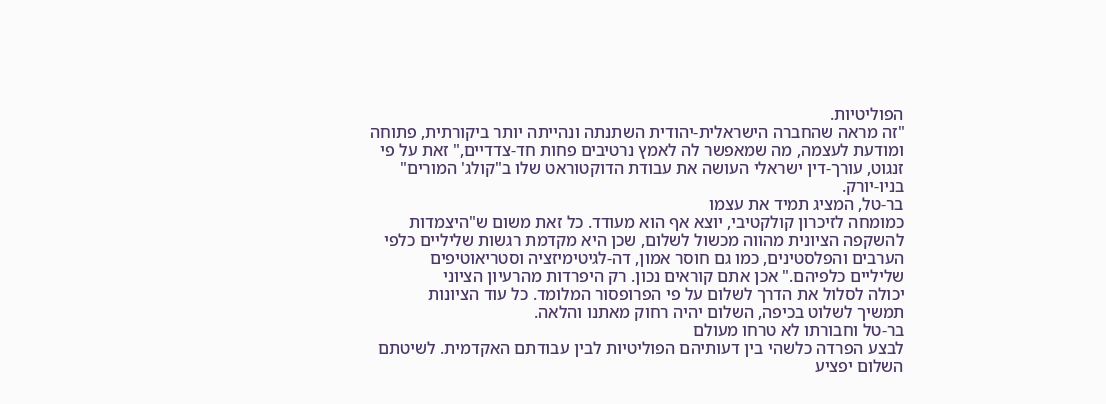הפוליטיות.
"זה מראה שהחברה הישראלית-יהודית השתנתה ונהייתה יותר ביקורתית, פתוחה
ומודעת לעצמה, מה שמאפשר לה לאמץ נרטיבים פחות חד-צדדיים," זאת על פי
זנגוט, עורך-דין ישראלי העושה את עבודת הדוקטוראט שלו ב"קולג' המורים"
בניו-יורק.
בר-טל, המציג תמיד את עצמו
כמומחה לזיכרון קולקטיבי, יוצא אף הוא מעודד. כל זאת משום ש"היצמדות
להשקפה הציונית מהווה מכשול לשלום, שכן היא מקדמת רגשות שליליים כלפי
הערבים והפלסטינים, כמו גם חוסר אמון, דה-לגיטימיזציה וסטריאוטיפים
שליליים כלפיהם." אכן אתם קוראים נכון. רק היפרדות מהרעיון הציוני
יכולה לסלול את הדרך לשלום על פי הפרופסור המלומד. כל עוד הציונות
תמשיך לשלוט בכיפה, השלום יהיה רחוק מאתנו והלאה.
בר-טל וחבורתו לא טרחו מעולם
לבצע הפרדה כלשהי בין דעותיהם הפוליטיות לבין עבודתם האקדמית. לשיטתם
השלום יפציע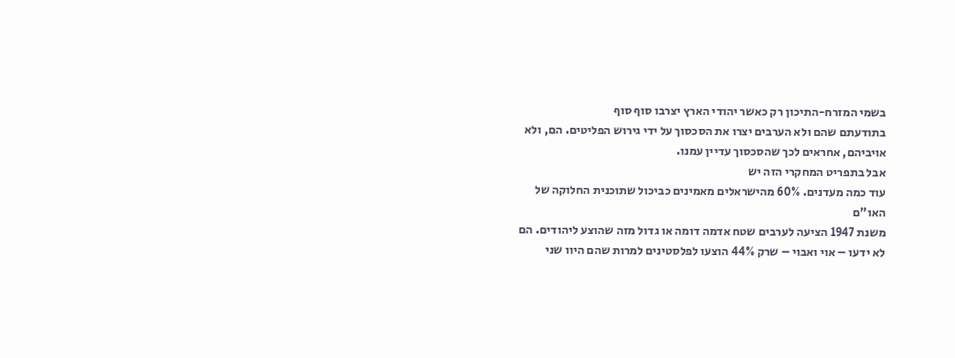בשמי המזרח-התיכון רק כאשר יהודי הארץ יצרבו סוף סוף
בתודעתם שהם ולא הערבים יצרו את הסכסוך על ידי גירוש הפליטים. הם, ולא
אויביהם, אחראים לכך שהסכסוך עדיין עמנו.
אבל בתפריט המחקרי הזה יש
עוד כמה מעדנים. 60% מהישראלים מאמינים כביכול שתוכנית החלוקה של האו"ם
משנת 1947 הציעה לערבים שטח אדמה דומה או גדול מזה שהוצע ליהודים. הם
לא ידעו – אוי ואבוי – שרק 44% הוצעו לפלסטינים למרות שהם היוו שני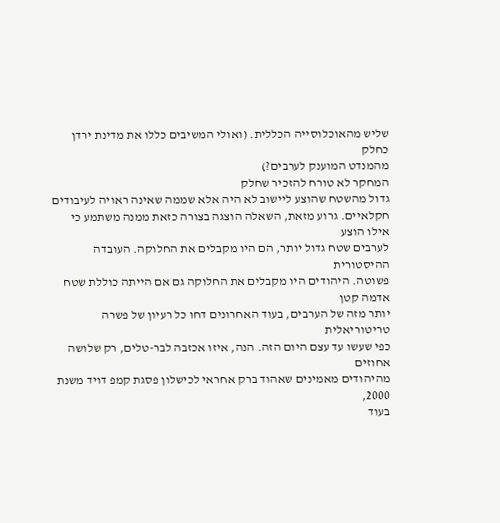שליש מהאוכלוסייה הכללית. (ואולי המשיבים כללו את מדינת ירדן כחלק
מהמנדט המוענק לערבים?)
המחקר לא טורח להזכיר שחלק
גדול מהשטח שהוצע ליישוב לא היה אלא שממה שאינה ראויה לעיבודים
חקלאיים. גרוע מזאת, השאלה הוצגה בצורה כזאת ממנה משתמע כי אילו הוצע
לערבים שטח גדול יותר, הם היו מקבלים את החלוקה. העובדה ההיסטורית
פשוטה. היהודים היו מקבלים את החלוקה גם אם הייתה כוללת שטח אדמה קטן
יותר מזה של הערבים, בעוד האחרונים דחו כל רעיון של פשרה טריטוריאלית
כפי שעשו עד עצם היום הזה. הנה, איזו אכזבה לבר-טלים, רק שלושה אחוזים
מהיהודים מאמינים שאהוד ברק אחראי לכישלון פסגת קמפ דויד משנת 2000,
בעוד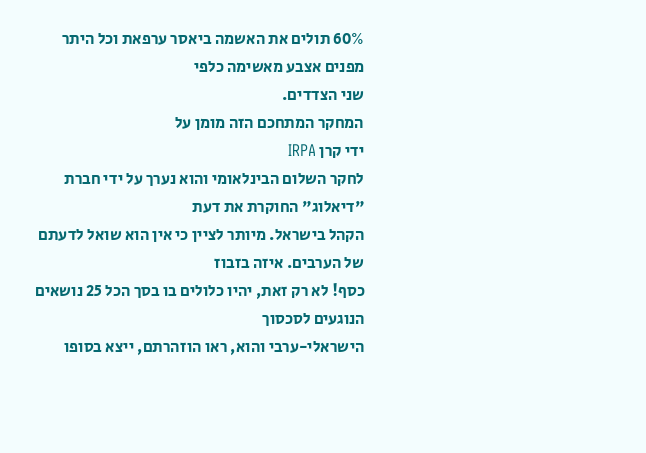60% תולים את האשמה ביאסר ערפאת וכל היתר מפנים אצבע מאשימה כלפי
שני הצדדים.
המחקר המתחכם הזה מומן על
ידי קרן IRPA
לחקר השלום הבינלאומי והוא נערך על ידי חברת "דיאלוג" החוקרת את דעת
הקהל בישראל. מיותר לציין כי אין הוא שואל לדעתם של הערבים. איזה בזבוז
כסף! לא רק זאת, יהיו כלולים בו בסך הכל 25 נושאים הנוגעים לסכסוך
הישראלי-ערבי והוא, ראו הוזהרתם, ייצא בסופו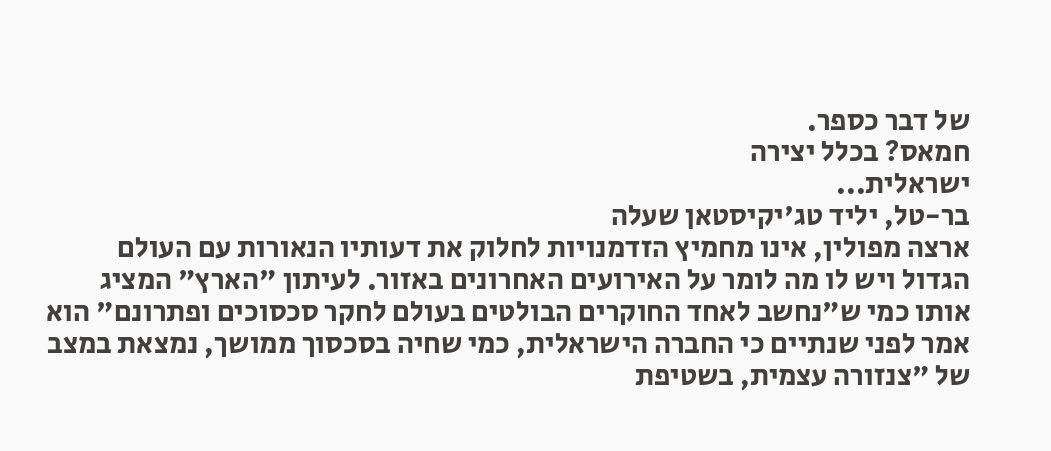של דבר כספר.
חמאס? בכלל יצירה
ישראלית...
בר-טל, יליד טג'יקיסטאן שעלה
ארצה מפולין, אינו מחמיץ הזדמנויות לחלוק את דעותיו הנאורות עם העולם
הגדול ויש לו מה לומר על האירועים האחרונים באזור. לעיתון "הארץ" המציג
אותו כמי ש"נחשב לאחד החוקרים הבולטים בעולם לחקר סכסוכים ופתרונם" הוא
אמר לפני שנתיים כי החברה הישראלית, כמי שחיה בסכסוך ממושך, נמצאת במצב
של "צנזורה עצמית, בשטיפת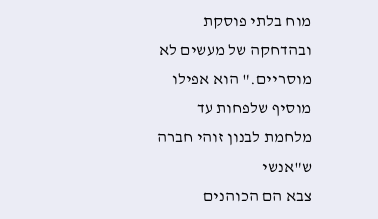מוח בלתי פוסקת ובהדחקה של מעשים לא
מוסריים." הוא אפילו מוסיף שלפחות עד מלחמת לבנון זוהי חברה ש"אנשי
צבא הם הכוהנים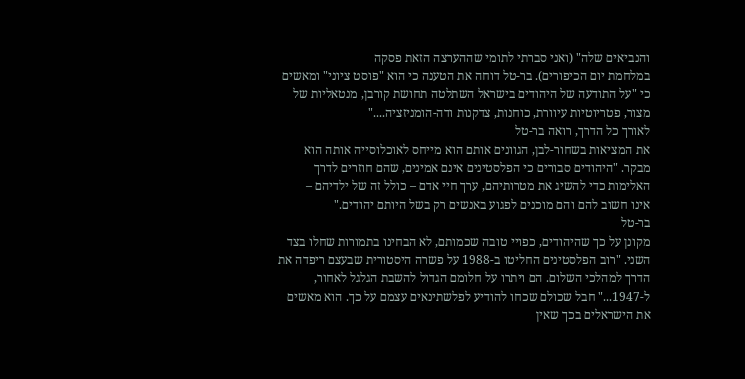והנביאים שלה" (ואני סברתי לתומי שההערצה הזאת פסקה
במלחמת יום הכיפורים). בר-טל דוחה את הטענה כי הוא "פוסט ציוני" ומאשים
כי "על התודעה של היהודים בישראל השתלטה תחושת קורבן, מנטאליות של
מצור, פטריוטיות עיוורת, כוחנות, צדקנות ודה-הומניזציה...."
לאורך כל הדרך, רואה בר-טל
את המציאות בשחור-לבן, הגוונים אותם הוא מייחס לאוכלוסייה אותה הוא
מבקר. "היהודים סבורים כי הפלסטינים אינם אמינים, שהם חוזרים לדרך
האלימות כדי להשיג את מטרותיהם, ערך חיי אדם – כולל זה של ילדיהם –
אינו חשוב להם והם מוכנים לפגוע באנשים רק בשל היותם יהודים."
בר-טל
מקונן על כך שהיהודים, כפויי טובה שכמותם, לא הבחינו בתמורות שחלו בצד
השני. "רוב הפלסטינים החליטו ב-1988 על פשרה היסטורית שבעצם ריפדה את
הדרך למהלכי השלום. הם ויתרו על חלומם הגדול להשבת הגלגל לאחור,
ל-1947..." חבל שכולם שכחו להודיע לפלשתינאים עצמם על כך. הוא מאשים
את הישראלים בכך שאין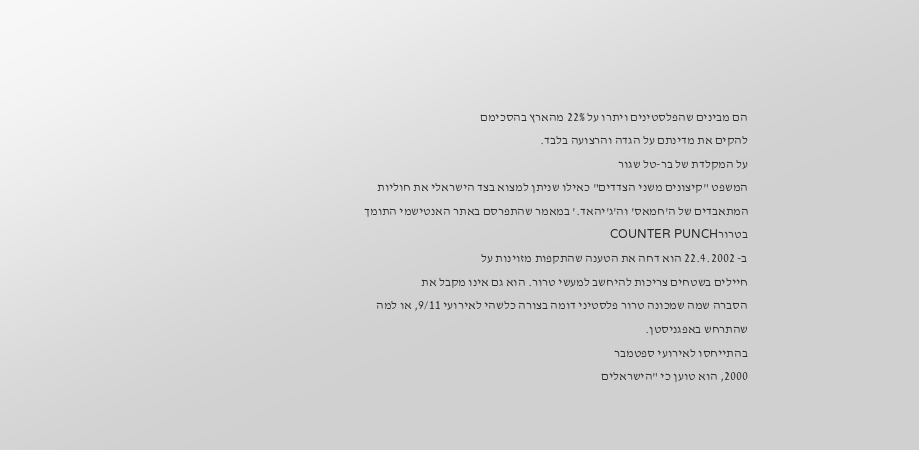הם מבינים שהפלסטינים ויתרו על 22% מהארץ בהסכימם
להקים את מדינתם על הגדה והרצועה בלבד.
על המקלדת של בר-טל שגור
המשפט "קיצונים משני הצדדים" כאילו שניתן למצוא בצד הישראלי את חוליות
המתאבדים של ה'חמאס' וה'ג'יהאד.' במאמר שהתפרסם באתר האנטישמי התומך
בטרורCOUNTER PUNCH
ב- 22.4.2002 הוא דחה את הטענה שהתקפות מזוינות על
חיילים בשטחים צריכות להיחשב למעשי טרור. הוא גם אינו מקבל את
הסברה שמה שמכונה טרור פלסטיני דומה בצורה כלשהי לאירועי 9/11, או למה
שהתרחש באפגניסטן.
בהתייחסו לאירועי ספטמבר
2000, הוא טוען כי "הישראלים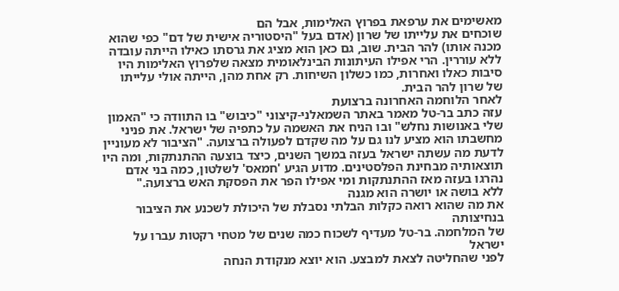מאשימים את ערפאת בפרוץ האלימות, אבל הם
שוכחים את עלייתו של שרון (אדם בעל "היסטוריה אישית של דם" כפי שהוא
מכנה אותו) להר הבית. שוב, גם כאן הוא מציג את גרסתו כאילו הייתה עובדה
ללא עוררין. הרי אפילו העיתונות הבינלאומית מצאה שלפרוץ האלימות היו
סיבות כאלו ואחרות, כמו כשלון השיחות. רק אחת מהן, הייתה אולי עלייתו
של שרון להר הבית.
לאחר הלוחמה האחרונה ברצועת
עזה כתב בר-טל מאמר באתר השמאלני-קיצוני "כיבוש" בו התוודה כי "האמון
שלי באנושות נחלש" ובו הניח את האשמה על כתפיה של ישראל. את פניני
מחשבתו הוא מציע לנו גם על מה שקדם לפעולה ברצועה. "הציבור לא מעוניין
לדעת מה עשתה ישראל בעזה במשך השנים, כיצד בוצעה ההתנתקות, ומה היו
תוצאותיה מבחינת הפלסטינים. מדוע הגיע 'חמאס' לשלטון, כמה בני אדם
נהרגו בעזה מאז ההתנתקות ומי אפילו הפר את הפסקת האש ברצועה."
ללא בושה או יושרה הוא מגנה
את מה שהוא רואה כקלות הבלתי נסבלת של היכולת לשכנע את הציבור בנחיצותה
של המלחמה. בר-טל מעדיף לשכוח כמה שנים של מטחי רקטות עברו על ישראל
לפני שהחליטה לצאת למבצע. הוא יוצא מנקודת הנחה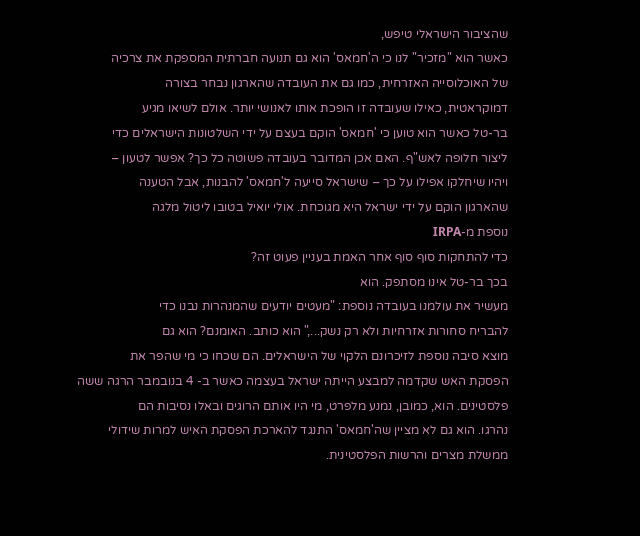שהציבור הישראלי טיפש,
כאשר הוא "מזכיר" לנו כי ה'חמאס' הוא גם תנועה חברתית המספקת את צרכיה
של האוכלוסייה האזרחית, כמו גם את העובדה שהארגון נבחר בצורה
דמוקראטית, כאילו שעובדה זו הופכת אותו לאנושי יותר. אולם לשיאו מגיע
בר-טל כאשר הוא טוען כי 'חמאס' הוקם בעצם על ידי השלטונות הישראלים כדי
ליצור חלופה לאש"ף. האם אכן המדובר בעובדה פשוטה כל כך? אפשר לטעון –
ויהיו שיחלקו אפילו על כך – שישראל סייעה ל'חמאס' להבנות, אבל הטענה
שהארגון הוקם על ידי ישראל היא מגוכחת. אולי יואיל בטובו ליטול מלגה
נוספת מ-IRPA
כדי להתחקות סוף סוף אחר האמת בעניין פעוט זה?
בכך בר-טל אינו מסתפק. הוא
מעשיר את עולמנו בעובדה נוספת: "מעטים יודעים שהמנהרות נבנו כדי
להבריח סחורות אזרחיות ולא רק נשק...," הוא כותב. האומנם? הוא גם
מוצא סיבה נוספת לזיכרונם הלקוי של הישראלים. הם שכחו כי מי שהפר את
הפסקת האש שקדמה למבצע הייתה ישראל בעצמה כאשר ב- 4 בנובמבר הרגה ששה
פלסטינים. הוא, כמובן, נמנע מלפרט, מי היו אותם הרוגים ובאלו נסיבות הם
נהרגו. הוא גם לא מציין שה'חמאס' התנגד להארכת הפסקת האיש למרות שידולי
ממשלת מצרים והרשות הפלסטינית.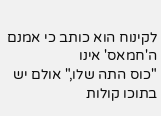לקינוח הוא כותב כי אמנם ה'חמאס' אינו
"כוס התה שלו," אולם יש בתוכו קולות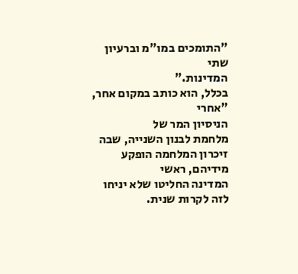"התומכים במו"מ וברעיון שתי
המדינות."
בכלל, הוא כותב במקום אחר,
"אחרי
הניסיון המר של
מלחמת לבנון השנייה, שבה זיכרון המלחמה הופקע מידיהם, ראשי
המדינה החליטו שלא יניחו לזה לקרות שנית.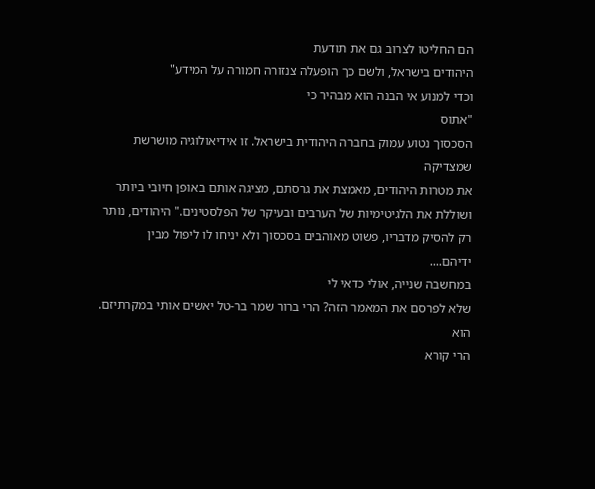הם החליטו לצרוב גם את תודעת
היהודים בישראל, ולשם כך הופעלה צנזורה חמורה על המידע"
וכדי למנוע אי הבנה הוא מבהיר כי
"אתוס
הסכסוך נטוע עמוק בחברה היהודית בישראל. זו אידיאולוגיה מושרשת שמצדיקה
את מטרות היהודים, מאמצת את גרסתם, מציגה אותם באופן חיובי ביותר
ושוללת את הלגיטימיות של הערבים ובעיקר של הפלסטינים." היהודים, נותר
רק להסיק מדבריו, פשוט מאוהבים בסכסוך ולא יניחו לו ליפול מבין
ידיהם....
במחשבה שנייה, אולי כדאי לי
שלא לפרסם את המאמר הזה? הרי ברור שמר בר-טל יאשים אותי במקרתיזם. הוא
הרי קורא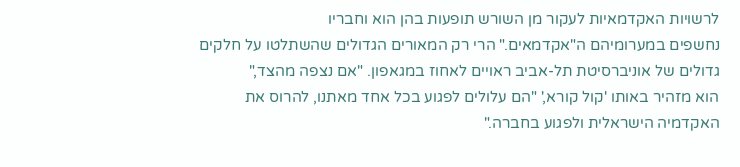לרשויות האקדמאיות לעקור מן השורש תופעות בהן הוא וחבריו
נחשפים במערומיהם ה"אקדמאים." הרי רק המאורים הגדולים שהשתלטו על חלקים
גדולים של אוניברסיטת תל-אביב ראויים לאחוז במגאפון. "אם נצפה מהצד,"
הוא מזהיר באותו 'קול קורא,' "הם עלולים לפגוע בכל אחד מאתנו, להרוס את
האקדמיה הישראלית ולפגוע בחברה."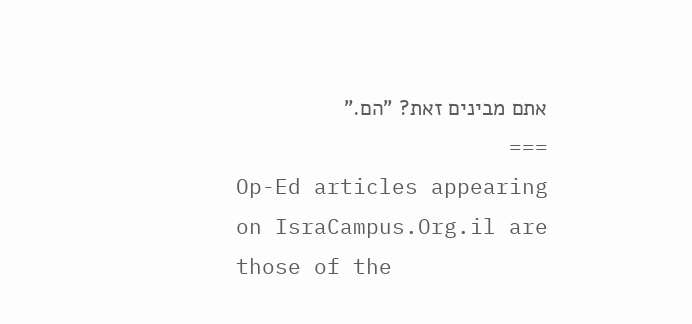אתם מבינים זאת? "הם."
===
Op-Ed articles appearing on IsraCampus.Org.il are those of the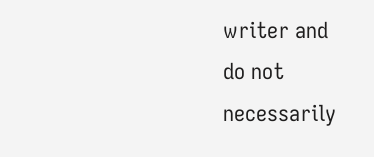writer and
do not necessarily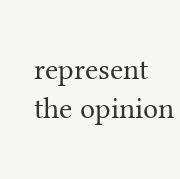represent the opinion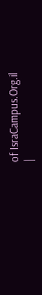of IsraCampus.Org.il
|